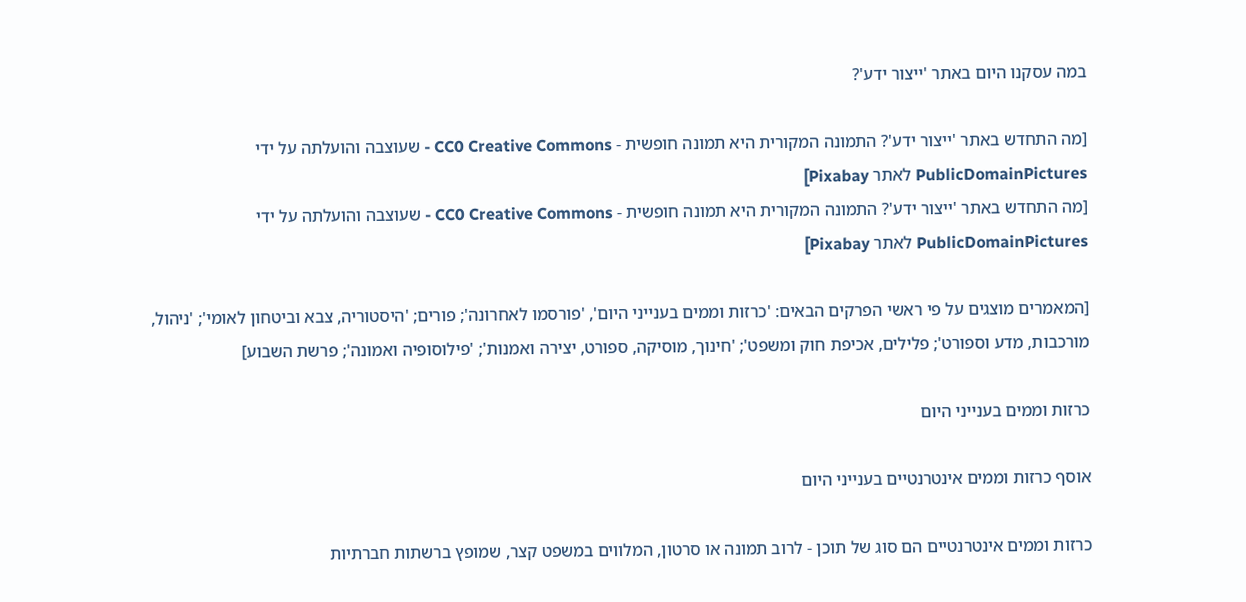במה עסקנו היום באתר 'ייצור ידע'?

[מה התחדש באתר 'ייצור ידע'? התמונה המקורית היא תמונה חופשית - CC0 Creative Commons - שעוצבה והועלתה על ידי PublicDomainPictures לאתר Pixabay]
[מה התחדש באתר 'ייצור ידע'? התמונה המקורית היא תמונה חופשית - CC0 Creative Commons - שעוצבה והועלתה על ידי PublicDomainPictures לאתר Pixabay]

[המאמרים מוצגים על פי ראשי הפרקים הבאים: 'כרזות וממים בענייני היום', 'פורסמו לאחרונה'; פורים; 'היסטוריה, צבא וביטחון לאומי'; 'ניהול, מורכבות, מדע וספורט'; פלילים, אכיפת חוק ומשפט'; 'חינוך, מוסיקה, ספורט, יצירה ואמנות'; 'פילוסופיה ואמונה'; פרשת השבוע]

כרזות וממים בענייני היום

אוסף כרזות וממים אינטרנטיים בענייני היום

כרזות וממים אינטרנטיים הם סוג של תוכן - לרוב תמונה או סרטון, המלווים במשפט קצר, שמופץ ברשתות חברתיות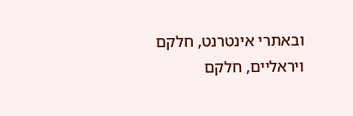ובאתרי אינטרנט, חלקם ויראליים, חלקם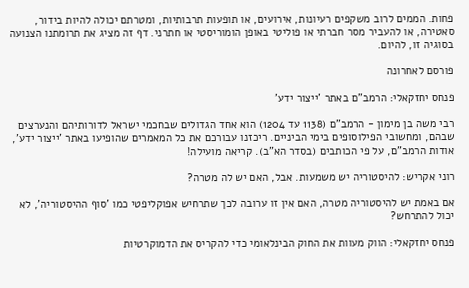פחות. הממים לרוב משקפים רעיונות, אירועים, או תופעות תרבותיות, ומטרתם יכולה להיות בידור, סאטירה, או להעביר מסר חברתי או פוליטי באופן הומוריסטי או חתרני. דף זה מציג את תרומתנו הצנועה בסוגיה זו, להיום.

פורסם לאחרונה

פנחס יחזקאלי: הרמב"ם באתר 'ייצור ידע'

רבי משה בן מימון - הרמב"ם (1138 עד 1204) הוא אחד הגדולים שבחכמי ישראל לדורותיהם והנערצים שבהם, ומחשובי הפילוסופים בימי הביניים. ריכזנו עבורכם את כל המאמרים שהופיעו באתר 'ייצור ידע', אודות הרמב"ם, על פי הכותבים (בסדר הא"ב). קריאה מועילה!

רוני אקריש: להיסטוריה יש משמעות. אבל, האם יש לה מטרה?

אם באמת יש להיסטוריה מטרה, האם אין זו ערובה לכך שתרחיש אפוקליפטי כמו 'סוף ההיסטוריה', לא יכול להתרחש?

פנחס יחזקאלי: הווק מעוות את החוק הבינלאומי כדי להקריס את הדמוקרטיות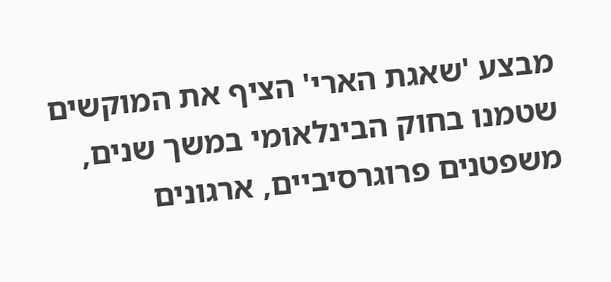מבצע 'שאגת הארי' הציף את המוקשים שטמנו בחוק הבינלאומי במשך שנים, משפטנים פרוגרסיביים, ארגונים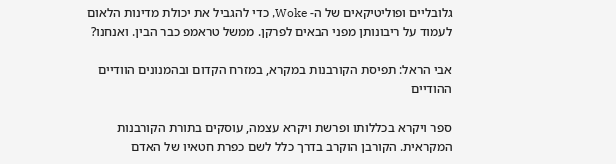גלובליים ופוליטיקאים של ה- Woke, כדי להגביל את יכולת מדינות הלאום לעמוד על ריבונותן מפני הבאים לפרקן. ממשל טראמפ כבר הבין. ואנחנו?

אבי הראל: תפיסת הקורבנות במקרא, במזרח הקדום ובהמנונים הוודיים ההודיים

ספר ויקרא בכללותו ופרשת ויקרא עצמה, עוסקים בתורת הקורבנות המקראית. הקורבן הוקרב בדרך כלל לשם כפרת חטאיו של האדם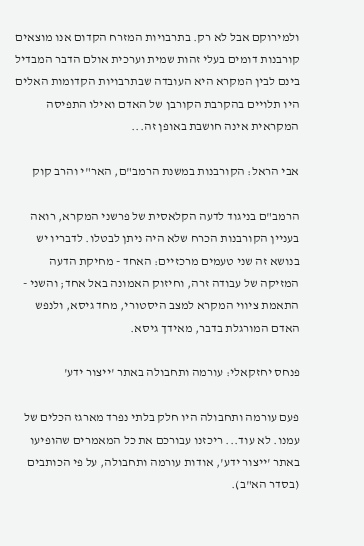ולמירוקם אבל לא רק. בתרבויות המזרח הקדום אנו מוצאים קורבנות דומים בעלי זהות שמית וערכית אולם הדבר המבדיל בינם לבין המקרא היא העובדה שבתרבויות הקדומות האלים היו תלויים בהקרבת הקורבן של האדם ואילו התפיסה המקראית אינה חושבת באופן זה...

אבי הראל: הקורבנות במשנת הרמב"ם, האר"י והרב קוק

הרמב"ם בניגוד לדעה הקלאסית של פרשני המקרא, רואה בעניין הקורבנות הכרח שלא היה ניתן לבטלו. לדבריו יש בנושא זה שני טעמים מרכזיים: האחד - מחיקת הדעה המזיקה של עבודה זרה, וחיזוק האמונה באל אחד; והשני - התאמת ציווי המקרא למצב היסטורי, מחד גיסא, ולנפש האדם המורגלת בדבר, מאידך גיסא.

פנחס יחזקאלי: עורמה ותחבולה באתר 'ייצור ידע'

פעם עורמה ותחבולה היו חלק בלתי נפרד מארגז הכלים של עמנו. לא עוד... ריכזנו עבורכם את כל המאמרים שהופיעו באתר 'ייצור ידע', אודות עורמה ותחבולה, על פי הכותבים (בסדר הא"ב).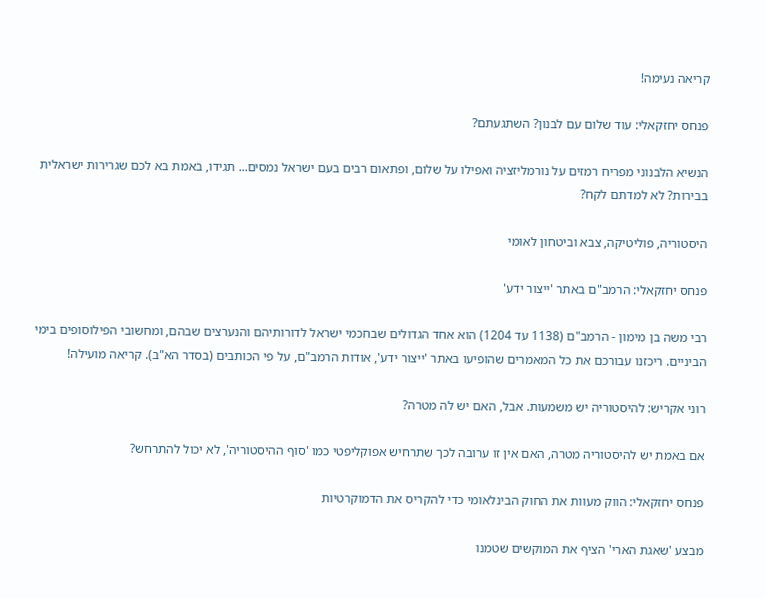קריאה נעימה!

פנחס יחזקאלי: עוד שלום עם לבנון? השתגעתם?

הנשיא הלבנוני מפריח רמזים על נורמליזציה ואפילו על שלום, ופתאום רבים בעם ישראל נמסים... תגידו, באמת בא לכם שגרירות ישראלית בבירות? לא למדתם לקח?

היסטוריה, פוליטיקה, צבא וביטחון לאומי

פנחס יחזקאלי: הרמב"ם באתר 'ייצור ידע'

רבי משה בן מימון - הרמב"ם (1138 עד 1204) הוא אחד הגדולים שבחכמי ישראל לדורותיהם והנערצים שבהם, ומחשובי הפילוסופים בימי הביניים. ריכזנו עבורכם את כל המאמרים שהופיעו באתר 'ייצור ידע', אודות הרמב"ם, על פי הכותבים (בסדר הא"ב). קריאה מועילה!

רוני אקריש: להיסטוריה יש משמעות. אבל, האם יש לה מטרה?

אם באמת יש להיסטוריה מטרה, האם אין זו ערובה לכך שתרחיש אפוקליפטי כמו 'סוף ההיסטוריה', לא יכול להתרחש?

פנחס יחזקאלי: הווק מעוות את החוק הבינלאומי כדי להקריס את הדמוקרטיות

מבצע 'שאגת הארי' הציף את המוקשים שטמנו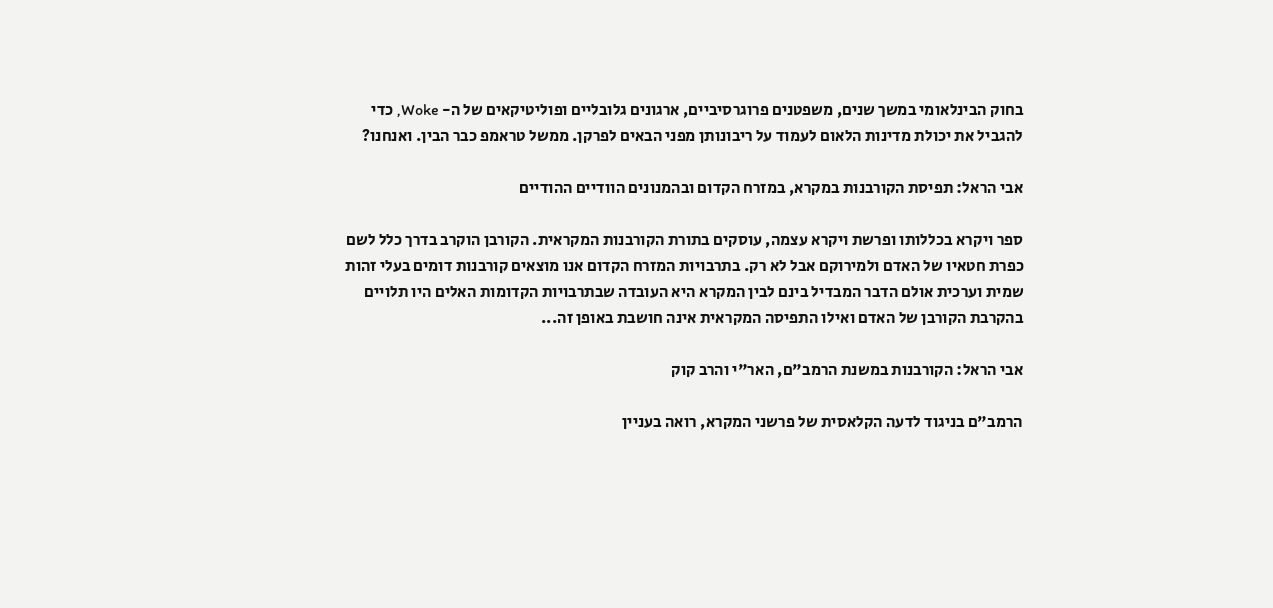בחוק הבינלאומי במשך שנים, משפטנים פרוגרסיביים, ארגונים גלובליים ופוליטיקאים של ה- Woke, כדי להגביל את יכולת מדינות הלאום לעמוד על ריבונותן מפני הבאים לפרקן. ממשל טראמפ כבר הבין. ואנחנו?

אבי הראל: תפיסת הקורבנות במקרא, במזרח הקדום ובהמנונים הוודיים ההודיים

ספר ויקרא בכללותו ופרשת ויקרא עצמה, עוסקים בתורת הקורבנות המקראית. הקורבן הוקרב בדרך כלל לשם כפרת חטאיו של האדם ולמירוקם אבל לא רק. בתרבויות המזרח הקדום אנו מוצאים קורבנות דומים בעלי זהות שמית וערכית אולם הדבר המבדיל בינם לבין המקרא היא העובדה שבתרבויות הקדומות האלים היו תלויים בהקרבת הקורבן של האדם ואילו התפיסה המקראית אינה חושבת באופן זה...

אבי הראל: הקורבנות במשנת הרמב"ם, האר"י והרב קוק

הרמב"ם בניגוד לדעה הקלאסית של פרשני המקרא, רואה בעניין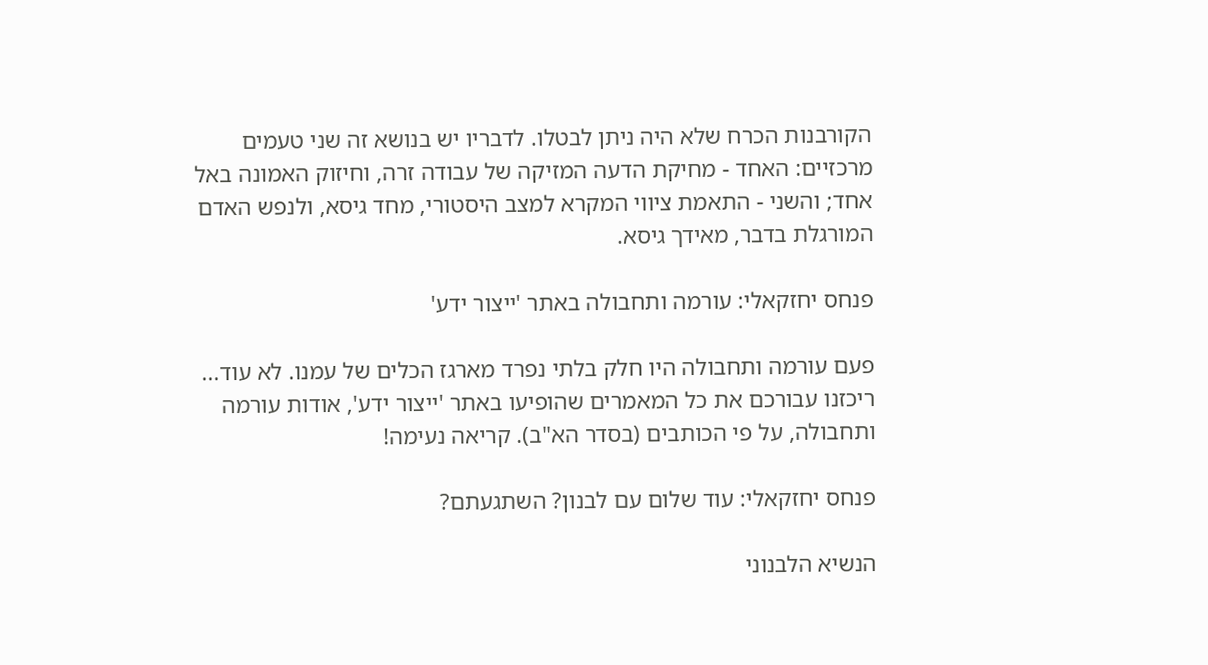הקורבנות הכרח שלא היה ניתן לבטלו. לדבריו יש בנושא זה שני טעמים מרכזיים: האחד - מחיקת הדעה המזיקה של עבודה זרה, וחיזוק האמונה באל אחד; והשני - התאמת ציווי המקרא למצב היסטורי, מחד גיסא, ולנפש האדם המורגלת בדבר, מאידך גיסא.

פנחס יחזקאלי: עורמה ותחבולה באתר 'ייצור ידע'

פעם עורמה ותחבולה היו חלק בלתי נפרד מארגז הכלים של עמנו. לא עוד... ריכזנו עבורכם את כל המאמרים שהופיעו באתר 'ייצור ידע', אודות עורמה ותחבולה, על פי הכותבים (בסדר הא"ב). קריאה נעימה!

פנחס יחזקאלי: עוד שלום עם לבנון? השתגעתם?

הנשיא הלבנוני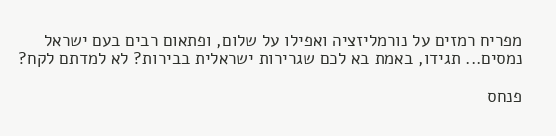מפריח רמזים על נורמליזציה ואפילו על שלום, ופתאום רבים בעם ישראל נמסים... תגידו, באמת בא לכם שגרירות ישראלית בבירות? לא למדתם לקח?

פנחס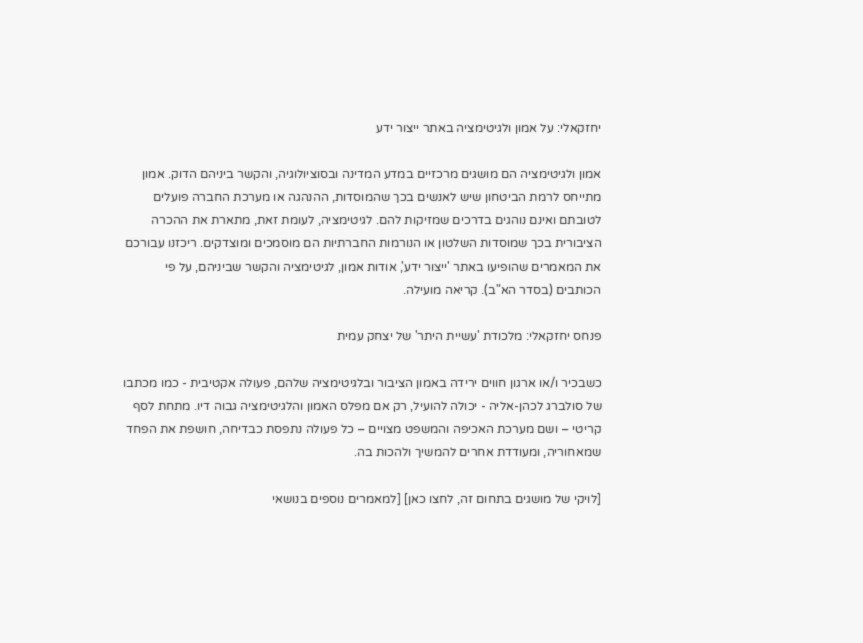יחזקאלי: על אמון ולגיטימציה באתר ייצור ידע

אמון ולגיטימציה הם מושגים מרכזיים במדע המדינה ובסוציולוגיה, והקשר ביניהם הדוק. אמון מתייחס לרמת הביטחון שיש לאנשים בכך שהמוסדות, ההנהגה או מערכת החברה פועלים לטובתם ואינם נוהגים בדרכים שמזיקות להם. לגיטימציה, לעומת זאת, מתארת את ההכרה הציבורית בכך שמוסדות השלטון או הנורמות החברתיות הם מוסמכים ומוצדקים. ריכזנו עבורכם את המאמרים שהופיעו באתר 'ייצור ידע', אודות אמון, לגיטימציה והקשר שביניהם, על פי הכותבים (בסדר הא"ב). קריאה מועילה.

פנחס יחזקאלי: מלכודת 'עשיית היתר' של יצחק עמית

כשבכיר ו/או ארגון חווים ירידה באמון הציבור ובלגיטימציה שלהם, פעולה אקטיבית - כמו מכתבו של סולברג לכהן-אליה - יכולה להועיל, רק אם מפלס האמון והלגיטימציה גבוה דיו. מתחת לסף קריטי – ושם מערכת האכיפה והמשפט מצויים – כל פעולה נתפסת כבדיחה, חושפת את הפחד שמאחוריה, ומעודדת אחרים להמשיך ולהכות בה.

[לויקי של מושגים בתחום זה, לחצו כאן] [למאמרים נוספים בנושאי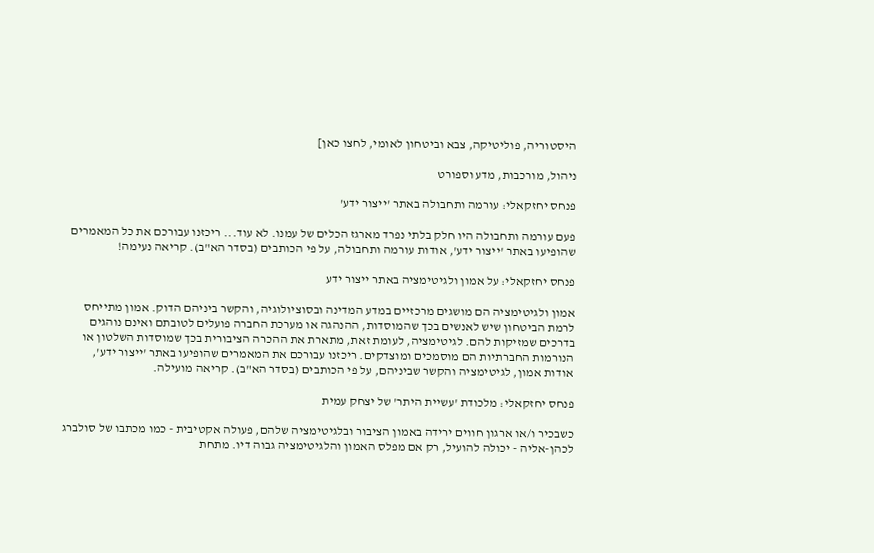היסטוריה, פוליטיקה, צבא וביטחון לאומי, לחצו כאן]

ניהול, מורכבות, מדע וספורט

פנחס יחזקאלי: עורמה ותחבולה באתר 'ייצור ידע'

פעם עורמה ותחבולה היו חלק בלתי נפרד מארגז הכלים של עמנו. לא עוד... ריכזנו עבורכם את כל המאמרים שהופיעו באתר 'ייצור ידע', אודות עורמה ותחבולה, על פי הכותבים (בסדר הא"ב). קריאה נעימה!

פנחס יחזקאלי: על אמון ולגיטימציה באתר ייצור ידע

אמון ולגיטימציה הם מושגים מרכזיים במדע המדינה ובסוציולוגיה, והקשר ביניהם הדוק. אמון מתייחס לרמת הביטחון שיש לאנשים בכך שהמוסדות, ההנהגה או מערכת החברה פועלים לטובתם ואינם נוהגים בדרכים שמזיקות להם. לגיטימציה, לעומת זאת, מתארת את ההכרה הציבורית בכך שמוסדות השלטון או הנורמות החברתיות הם מוסמכים ומוצדקים. ריכזנו עבורכם את המאמרים שהופיעו באתר 'ייצור ידע', אודות אמון, לגיטימציה והקשר שביניהם, על פי הכותבים (בסדר הא"ב). קריאה מועילה.

פנחס יחזקאלי: מלכודת 'עשיית היתר' של יצחק עמית

כשבכיר ו/או ארגון חווים ירידה באמון הציבור ובלגיטימציה שלהם, פעולה אקטיבית - כמו מכתבו של סולברג לכהן-אליה - יכולה להועיל, רק אם מפלס האמון והלגיטימציה גבוה דיו. מתחת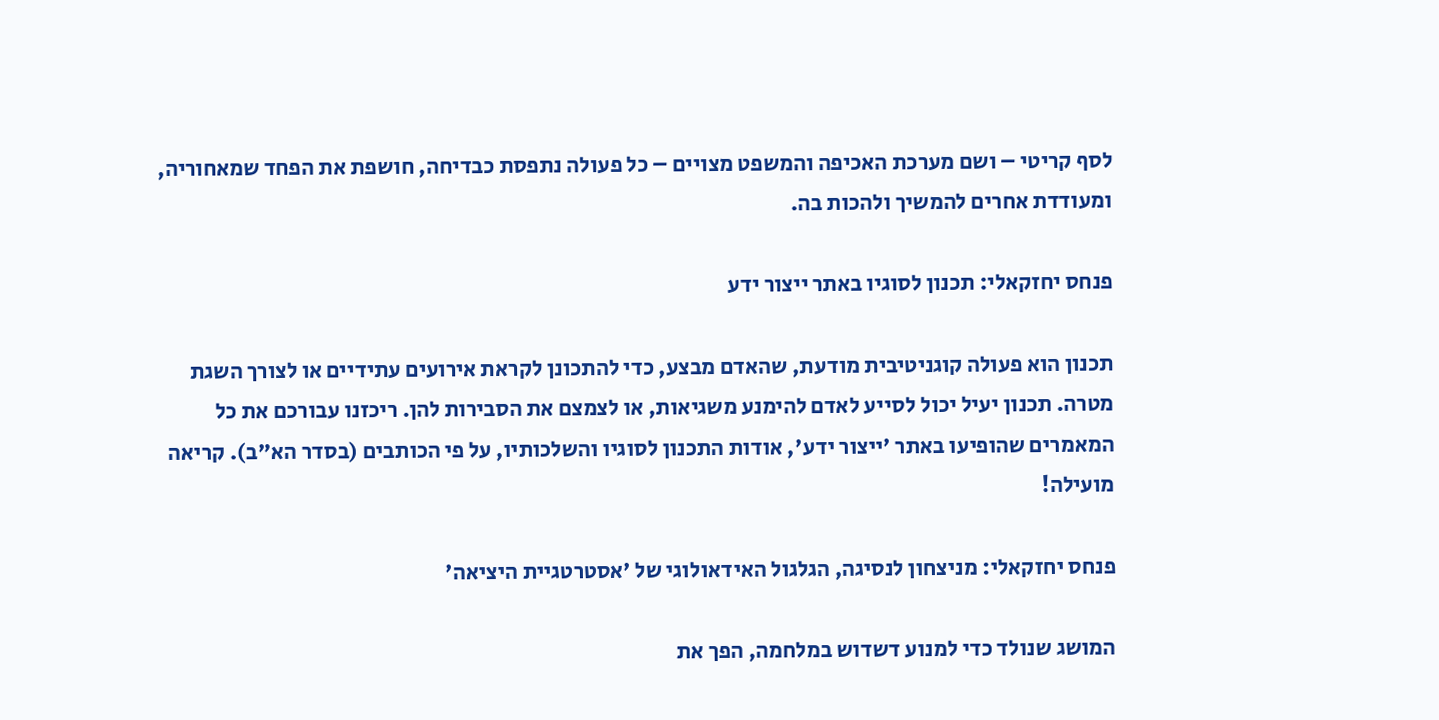לסף קריטי – ושם מערכת האכיפה והמשפט מצויים – כל פעולה נתפסת כבדיחה, חושפת את הפחד שמאחוריה, ומעודדת אחרים להמשיך ולהכות בה.

פנחס יחזקאלי: תכנון לסוגיו באתר ייצור ידע

תכנון הוא פעולה קוגניטיבית מודעת, שהאדם מבצע, כדי להתכונן לקראת אירועים עתידיים או לצורך השגת מטרה. תכנון יעיל יכול לסייע לאדם להימנע משגיאות, או לצמצם את הסבירות להן. ריכזנו עבורכם את כל המאמרים שהופיעו באתר 'ייצור ידע', אודות התכנון לסוגיו והשלכותיו, על פי הכותבים (בסדר הא"ב). קריאה מועילה!

פנחס יחזקאלי: מניצחון לנסיגה, הגלגול האידאולוגי של 'אסטרטגיית היציאה'

המושג שנולד כדי למנוע דשדוש במלחמה, הפך את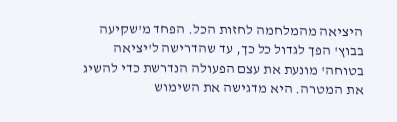היציאה מהמלחמה לחזות הכל. הפחד מ'שקיעה בבוץ' הפך לגדול כל כך, עד שהדרישה ל'יציאה בטוחה' מונעת את עצם הפעולה הנדרשת כדי להשיג את המטרה. היא מדגישה את השימוש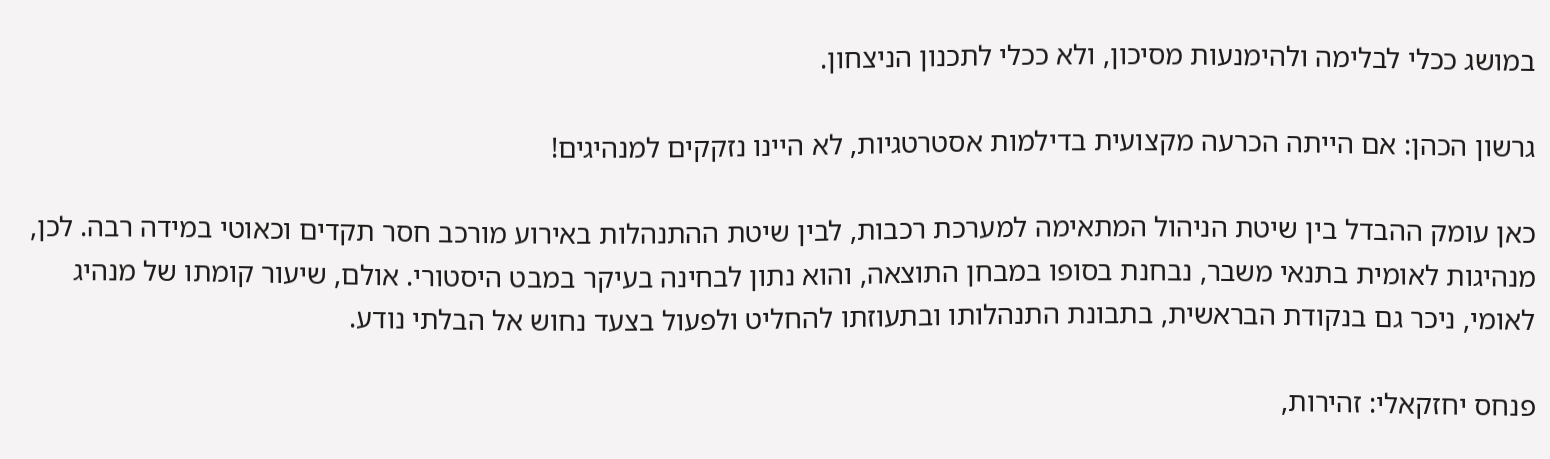במושג ככלי לבלימה ולהימנעות מסיכון, ולא ככלי לתכנון הניצחון.

גרשון הכהן: אם הייתה הכרעה מקצועית בדילמות אסטרטגיות, לא היינו נזקקים למנהיגים!

כאן עומק ההבדל בין שיטת הניהול המתאימה למערכת רכבות, לבין שיטת ההתנהלות באירוע מורכב חסר תקדים וכאוטי במידה רבה. לכן, מנהיגות לאומית בתנאי משבר, נבחנת בסופו במבחן התוצאה, והוא נתון לבחינה בעיקר במבט היסטורי. אולם, שיעור קומתו של מנהיג לאומי, ניכר גם בנקודת הבראשית, בתבונת התנהלותו ובתעוזתו להחליט ולפעול בצעד נחוש אל הבלתי נודע.

פנחס יחזקאלי: זהירות,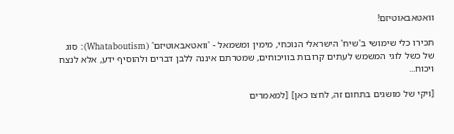וואטאבאוטיזם!

תכירו כלי שימושי ב'שיח' הישראלי הנוכחי, מימין ומשמאל - 'וואטאבאוטיזם' (Whataboutism): סוג של כשל לוגי המשמש לעתים קרובות בוויכוחים, שמטרתם איננה ללבן דברים ולהוסיף ידע, אלא לנצח ויכוח...

[ויקי של מושגים בתחום זה, לחצו כאן] [למאמרים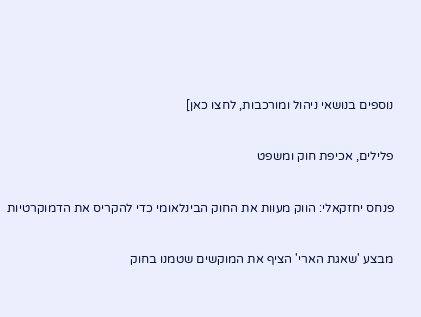נוספים בנושאי ניהול ומורכבות, לחצו כאן]

פלילים, אכיפת חוק ומשפט

פנחס יחזקאלי: הווק מעוות את החוק הבינלאומי כדי להקריס את הדמוקרטיות

מבצע 'שאגת הארי' הציף את המוקשים שטמנו בחוק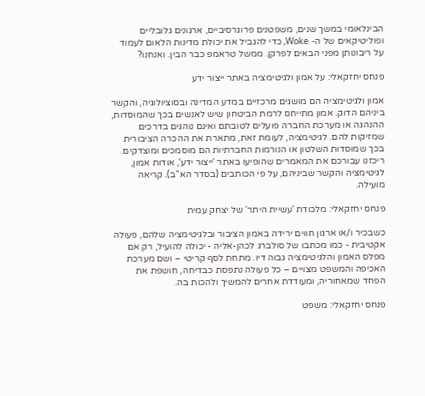הבינלאומי במשך שנים, משפטנים פרוגרסיביים, ארגונים גלובליים ופוליטיקאים של ה- Woke, כדי להגביל את יכולת מדינות הלאום לעמוד על ריבונותן מפני הבאים לפרקן. ממשל טראמפ כבר הבין. ואנחנו?

פנחס יחזקאלי: על אמון ולגיטימציה באתר ייצור ידע

אמון ולגיטימציה הם מושגים מרכזיים במדע המדינה ובסוציולוגיה, והקשר ביניהם הדוק. אמון מתייחס לרמת הביטחון שיש לאנשים בכך שהמוסדות, ההנהגה או מערכת החברה פועלים לטובתם ואינם נוהגים בדרכים שמזיקות להם. לגיטימציה, לעומת זאת, מתארת את ההכרה הציבורית בכך שמוסדות השלטון או הנורמות החברתיות הם מוסמכים ומוצדקים. ריכזנו עבורכם את המאמרים שהופיעו באתר 'ייצור ידע', אודות אמון, לגיטימציה והקשר שביניהם, על פי הכותבים (בסדר הא"ב). קריאה מועילה.

פנחס יחזקאלי: מלכודת 'עשיית היתר' של יצחק עמית

כשבכיר ו/או ארגון חווים ירידה באמון הציבור ובלגיטימציה שלהם, פעולה אקטיבית - כמו מכתבו של סולברג לכהן-אליה - יכולה להועיל, רק אם מפלס האמון והלגיטימציה גבוה דיו. מתחת לסף קריטי – ושם מערכת האכיפה והמשפט מצויים – כל פעולה נתפסת כבדיחה, חושפת את הפחד שמאחוריה, ומעודדת אחרים להמשיך ולהכות בה.

פנחס יחזקאלי: משפט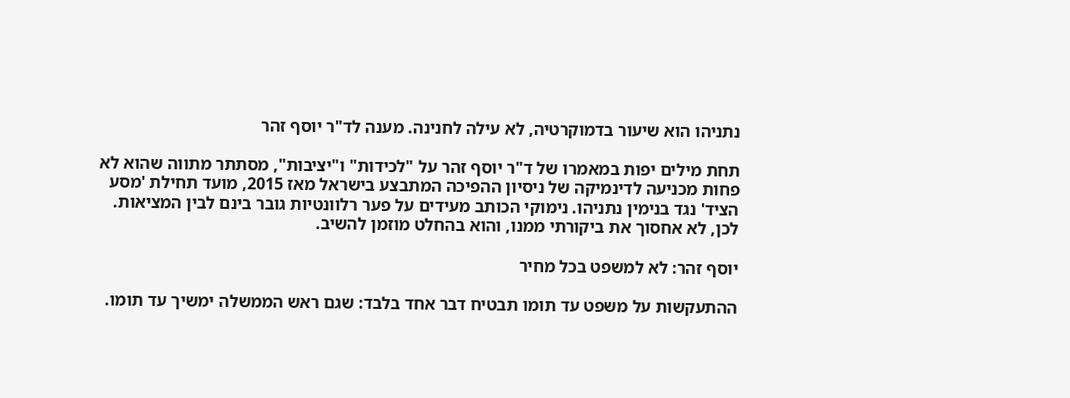נתניהו הוא שיעור בדמוקרטיה, לא עילה לחנינה. מענה לד"ר יוסף זהר

תחת מילים יפות במאמרו של ד"ר יוסף זהר על "לכידות" ו"יציבות", מסתתר מתווה שהוא לא פחות מכניעה לדינמיקה של ניסיון ההפיכה המתבצע בישראל מאז 2015, מועד תחילת 'מסע הציד' נגד בנימין נתניהו. נימוקי הכותב מעידים על פער רלוונטיות גובר בינם לבין המציאות. לכן, לא אחסוך את ביקורתי ממנו, והוא בהחלט מוזמן להשיב.

יוסף זהר: לא למשפט בכל מחיר

ההתעקשות על משפט עד תומו תבטיח דבר אחד בלבד: שגם ראש הממשלה ימשיך עד תומו.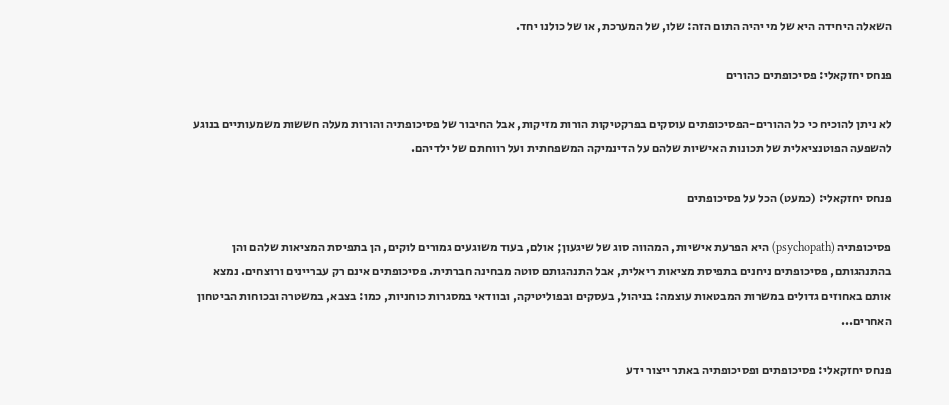השאלה היחידה היא של מי יהיה התום הזה: שלו, של המערכת, או של כולנו יחד.

פנחס יחזקאלי: פסיכופתים כהורים

לא ניתן להוכיח כי כל ההורים-הפסיכופתים עוסקים בפרקטיקות הורות מזיקות, אבל החיבור של פסיכופתיה והורות מעלה חששות משמעותיים בנוגע להשפעה הפוטנציאלית של תכונות האישיות שלהם על הדינמיקה המשפחתית ועל רווחתם של ילדיהם.

פנחס יחזקאלי: (כמעט) הכל על פסיכופתים

פסיכופתיה (psychopath) היא הפרעת אישיות, המהווה סוג של שיגעון; אולם, בעוד משוגעים גמורים לוקים, הן בתפיסת המציאות שלהם והן בהתנהגותם, פסיכופתים ניחנים בתפיסת מציאות ריאלית, אבל התנהגותם סוטה מבחינה חברתית. פסיכופתים אינם רק עבריינים ורוצחים. נמצא אותם באחוזים גדולים במשרות המבטאות עוצמה: בניהול, בעסקים ובפוליטיקה, ובוודאי במסגרות כוחניות, כמו: בצבא, במשטרה ובכוחות הביטחון האחרים...

פנחס יחזקאלי: פסיכופתים ופסיכופתיה באתר ייצור ידע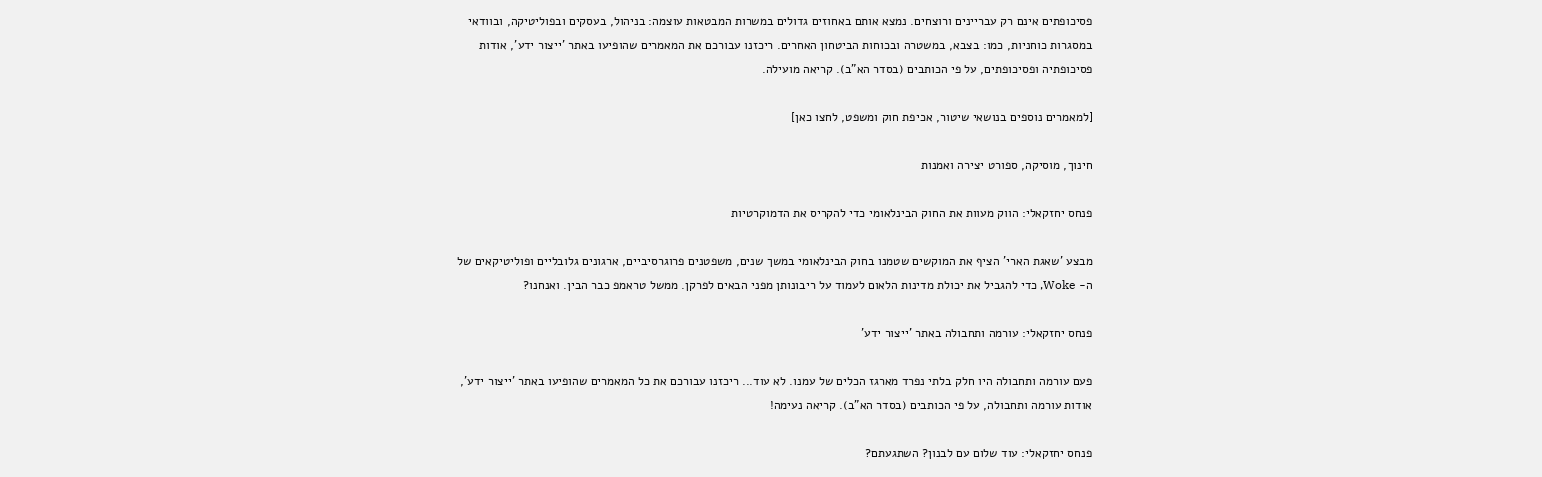פסיכופתים אינם רק עבריינים ורוצחים. נמצא אותם באחוזים גדולים במשרות המבטאות עוצמה: בניהול, בעסקים ובפוליטיקה, ובוודאי במסגרות כוחניות, כמו: בצבא, במשטרה ובכוחות הביטחון האחרים. ריכזנו עבורכם את המאמרים שהופיעו באתר 'ייצור ידע', אודות פסיכופתיה ופסיכופתים, על פי הכותבים (בסדר הא"ב). קריאה מועילה.

[למאמרים נוספים בנושאי שיטור, אכיפת חוק ומשפט, לחצו כאן]

חינוך, מוסיקה, ספורט יצירה ואמנות

פנחס יחזקאלי: הווק מעוות את החוק הבינלאומי כדי להקריס את הדמוקרטיות

מבצע 'שאגת הארי' הציף את המוקשים שטמנו בחוק הבינלאומי במשך שנים, משפטנים פרוגרסיביים, ארגונים גלובליים ופוליטיקאים של ה- Woke, כדי להגביל את יכולת מדינות הלאום לעמוד על ריבונותן מפני הבאים לפרקן. ממשל טראמפ כבר הבין. ואנחנו?

פנחס יחזקאלי: עורמה ותחבולה באתר 'ייצור ידע'

פעם עורמה ותחבולה היו חלק בלתי נפרד מארגז הכלים של עמנו. לא עוד... ריכזנו עבורכם את כל המאמרים שהופיעו באתר 'ייצור ידע', אודות עורמה ותחבולה, על פי הכותבים (בסדר הא"ב). קריאה נעימה!

פנחס יחזקאלי: עוד שלום עם לבנון? השתגעתם?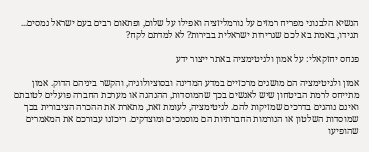הנשיא הלבנוני מפריח רמזים על נורמליזציה ואפילו על שלום, ופתאום רבים בעם ישראל נמסים... תגידו, באמת בא לכם שגרירות ישראלית בבירות? לא למדתם לקח?

פנחס יחזקאלי: על אמון ולגיטימציה באתר ייצור ידע

אמון ולגיטימציה הם מושגים מרכזיים במדע המדינה ובסוציולוגיה, והקשר ביניהם הדוק. אמון מתייחס לרמת הביטחון שיש לאנשים בכך שהמוסדות, ההנהגה או מערכת החברה פועלים לטובתם ואינם נוהגים בדרכים שמזיקות להם. לגיטימציה, לעומת זאת, מתארת את ההכרה הציבורית בכך שמוסדות השלטון או הנורמות החברתיות הם מוסמכים ומוצדקים. ריכזנו עבורכם את המאמרים שהופיעו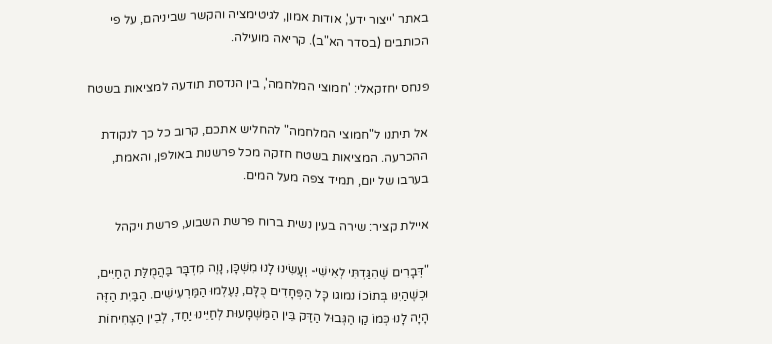באתר 'ייצור ידע', אודות אמון, לגיטימציה והקשר שביניהם, על פי הכותבים (בסדר הא"ב). קריאה מועילה.

פנחס יחזקאלי: 'חמוצי המלחמה', בין הנדסת תודעה למציאות בשטח

אל תיתנו ל"חמוצי המלחמה" להחליש אתכם, קרוב כל כך לנקודת ההכרעה. המציאות בשטח חזקה מכל פרשנות באולפן, והאמת, בערבו של יום, תמיד צפה מעל המים.

איילת קציר: שירה בעין נשית ברוח פרשת השבוע, פרשת ויקהל

"דְּבָרִים שֶׁהִגַּדְתִּי לְאִישִׁי- וְעָשִׂינוּ לָנוּ מִשְׁכָּן, נָוֶה מִדְבָּר בַּהֲמֻלַּת הַחַיִּים, וּכְשֶׁהַיִנּו בְּתוֹכוֹ נמוגו כָּל הַפְּחָדִים כֻּלָּם, נֶעֶלְמוּ הַמַּרְעִישִׁים. הַבַּיִת הַזֶּה הָיָה לָנוּ כְּמוֹ קַו הַגְּבוּל הַדַּק בֵּין הַמַּשְׁמָעוּת לְחַיֵּינוּ יַחַד, לְבֵין הַצְּחִיחוֹת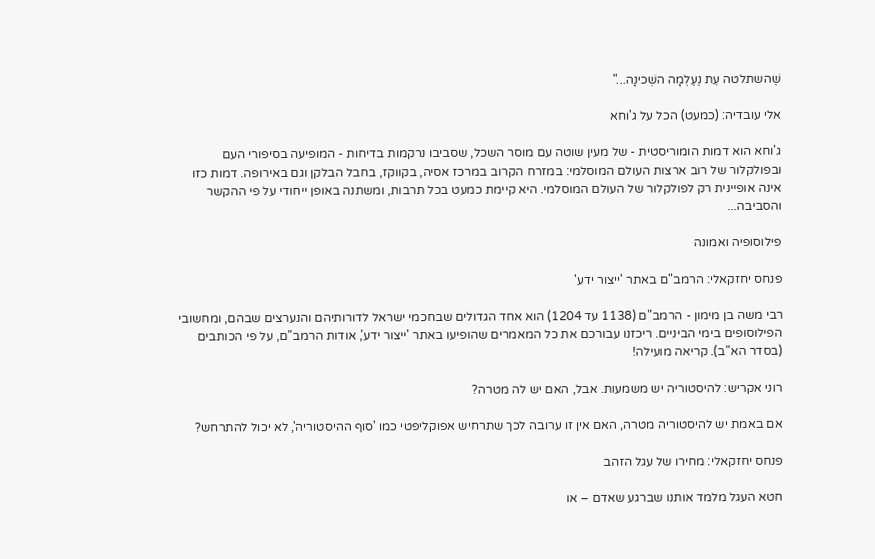שֶׁהשתלטה עֵת נֶעֶלְמָה השְׁכינָה..."

אלי עובדיה: (כמעט) הכל על ג'וחא

ג'וחא הוא דמות הומוריסטית - של מעין שוטה עם מוסר השכל, שסביבו נרקמות בדיחות - המופיעה בסיפורי העם ובפולקלור של רוב ארצות העולם המוסלמי: במזרח הקרוב במרכז אסיה, בקווקז, בחבל הבלקן וגם באירופה. דמות כזו אינה אופיינית רק לפולקלור של העולם המוסלמי. היא קיימת כמעט בכל תרבות, ומשתנה באופן ייחודי על פי ההקשר והסביבה...

פילוסופיה ואמונה

פנחס יחזקאלי: הרמב"ם באתר 'ייצור ידע'

רבי משה בן מימון - הרמב"ם (1138 עד 1204) הוא אחד הגדולים שבחכמי ישראל לדורותיהם והנערצים שבהם, ומחשובי הפילוסופים בימי הביניים. ריכזנו עבורכם את כל המאמרים שהופיעו באתר 'ייצור ידע', אודות הרמב"ם, על פי הכותבים (בסדר הא"ב). קריאה מועילה!

רוני אקריש: להיסטוריה יש משמעות. אבל, האם יש לה מטרה?

אם באמת יש להיסטוריה מטרה, האם אין זו ערובה לכך שתרחיש אפוקליפטי כמו 'סוף ההיסטוריה', לא יכול להתרחש?

פנחס יחזקאלי: מחירו של עגל הזהב

חטא העגל מלמד אותנו שברגע שאדם – או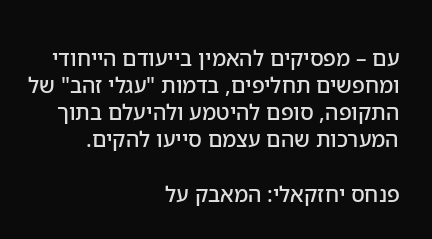עם – מפסיקים להאמין בייעודם הייחודי ומחפשים תחליפים, בדמות "עגלי זהב" של התקופה, סופם להיטמע ולהיעלם בתוך המערכות שהם עצמם סייעו להקים.

פנחס יחזקאלי: המאבק על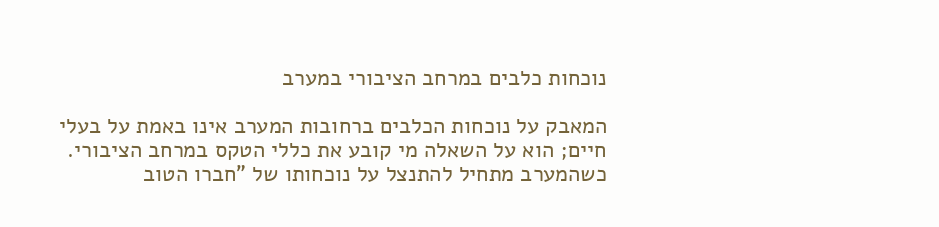נוכחות כלבים במרחב הציבורי במערב

המאבק על נוכחות הכלבים ברחובות המערב אינו באמת על בעלי חיים; הוא על השאלה מי קובע את כללי הטקס במרחב הציבורי. כשהמערב מתחיל להתנצל על נוכחותו של "חברו הטוב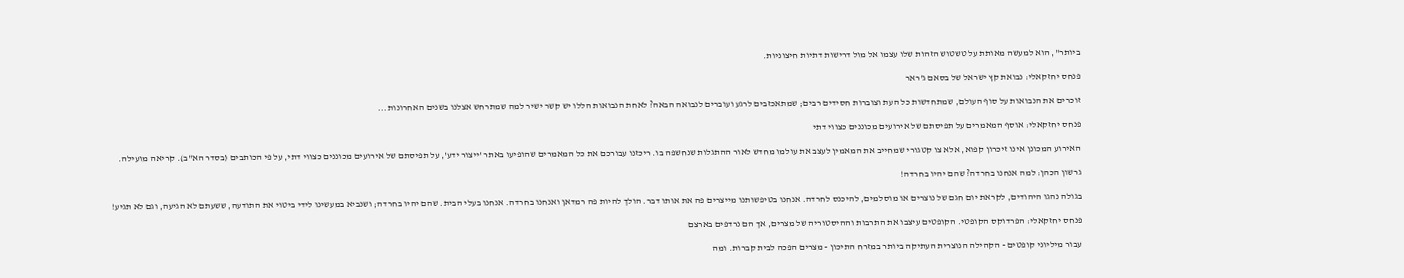ביותר", הוא למעשה מאותת על טשטוש הזהות שלו עצמו אל מול דרישות דתיות חיצוניות.

פנחס יחזקאלי: נבואת קץ ישראל של בסאם ג'ראר

זוכרים את הנבואות על סוף העולם, שמתחדשות כל העת וצוברות חסידים רבים; שמתאכזבים לרגע ועוברים לנבואה הבאה? לאחת הנבואות הללו יש קשר ישיר למה שמתרחש אצלנו בשנים האחרונות...

פנחס יחזקאלי: אוסף המאמרים על תפיסתם של אירועים מכוננים כצווי דתי

האירוע המכונן אינו זיכרון קפוא, אלא צו קטגורי שמחייב את המאמין לעצב את עולמו מחדש לאור ההתגלות שנחשפה בו. ריכזנו עבורכם את כל המאמרים שהופיעו באתר 'ייצור ידע', על תפיסתם של אירועים מכוננים כצווי דתי, על פי הכותבים (בסדר הא"ב). קריאה מועילה.

גרשון הכהן: למה אנחנו בחרדה? שהם יהיו בחרדה!

בגולה נהגו היהודים, לקראת יום חגם של נוצרים או מוסלמים, להיכנס לחרדה. אנחנו בטיפשותנו מייצרים פה את אותו דבר. הולך להיות פה רמדאן ואנחנו בחרדה. אנחנו בעלי הבית. שהם יהיו בחרדה; ושנביא במעשינו לידי ביטוי את התודעה, ששעתם לא הגיעה, וגם לא תגיע!

פנחס יחזקאלי: הפרדוקס הקופטי. הקופטים עיצבו את התרבות וההיסטוריה של מצרים, אך הם נרדפים בארצם

עבור מיליוני קופטים - הקהילה הנוצרית העתיקה ביותר במזרח התיכון - מצרים הפכה לבית קברות. ומה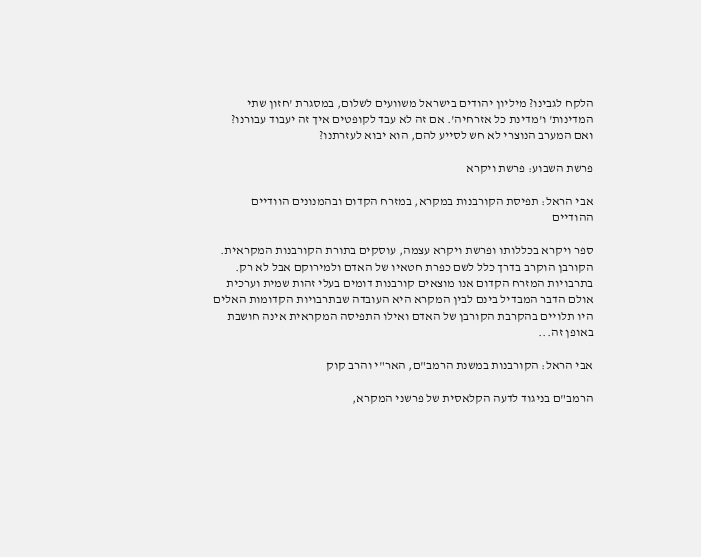הלקח לגבינו? מיליון יהודים בישראל משוועים לשלום, במסגרת 'חזון שתי המדינות' ו'מדינת כל אזרחיה'. אם זה לא עבד לקופטים איך זה יעבוד עבורנו? ואם המערב הנוצרי לא חש לסייע להם, הוא יבוא לעזרתנו?

פרשת השבוע: פרשת ויקרא

אבי הראל: תפיסת הקורבנות במקרא, במזרח הקדום ובהמנונים הוודיים ההודיים

ספר ויקרא בכללותו ופרשת ויקרא עצמה, עוסקים בתורת הקורבנות המקראית. הקורבן הוקרב בדרך כלל לשם כפרת חטאיו של האדם ולמירוקם אבל לא רק. בתרבויות המזרח הקדום אנו מוצאים קורבנות דומים בעלי זהות שמית וערכית אולם הדבר המבדיל בינם לבין המקרא היא העובדה שבתרבויות הקדומות האלים היו תלויים בהקרבת הקורבן של האדם ואילו התפיסה המקראית אינה חושבת באופן זה...

אבי הראל: הקורבנות במשנת הרמב"ם, האר"י והרב קוק

הרמב"ם בניגוד לדעה הקלאסית של פרשני המקרא,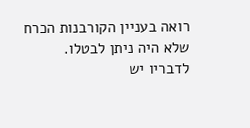רואה בעניין הקורבנות הכרח שלא היה ניתן לבטלו. לדבריו יש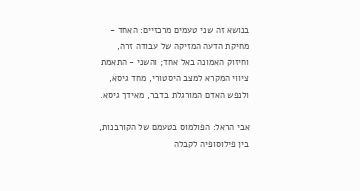בנושא זה שני טעמים מרכזיים: האחד - מחיקת הדעה המזיקה של עבודה זרה, וחיזוק האמונה באל אחד; והשני - התאמת ציווי המקרא למצב היסטורי, מחד גיסא, ולנפש האדם המורגלת בדבר, מאידך גיסא.

אבי הראל: הפולמוס בטעמם של הקורבנות, בין פילוסופיה לקבלה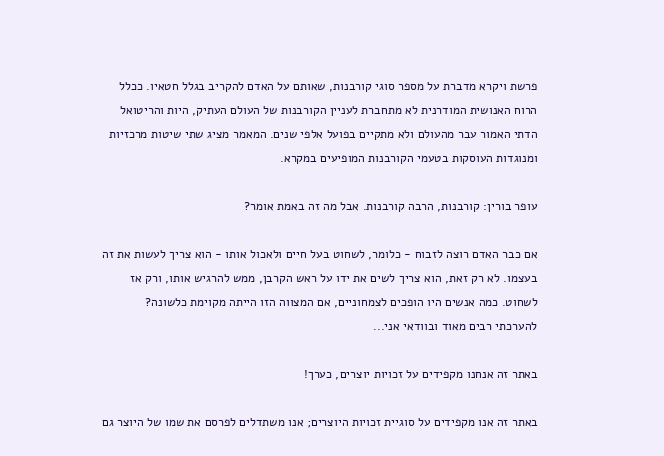פרשת ויקרא מדברת על מספר סוגי קורבנות, שאותם על האדם להקריב בגלל חטאיו. ככלל הרוח האנושית המודרנית לא מתחברת לעניין הקורבנות של העולם העתיק, היות והריטואל הדתי האמור עבר מהעולם ולא מתקיים בפועל אלפי שנים. המאמר מציג שתי שיטות מרכזיות ומנוגדות העוסקות בטעמי הקורבנות המופיעים במקרא.

עופר בורין: קורבנות, הרבה קורבנות. אבל מה זה באמת אומר?

אם כבר האדם רוצה לזבוח - כלומר, לשחוט בעל חיים ולאכול אותו - הוא צריך לעשות את זה בעצמו. לא רק זאת, הוא צריך לשים את ידו על ראש הקרבן, ממש להרגיש אותו, ורק אז לשחוט. כמה אנשים היו הופכים לצמחוניים, אם המצווה הזו הייתה מקוימת כלשונה? להערכתי רבים מאוד ובוודאי אני...

באתר זה אנחנו מקפידים על זכויות יוצרים, כערך!

באתר זה אנו מקפידים על סוגיית זכויות היוצרים; אנו משתדלים לפרסם את שמו של היוצר גם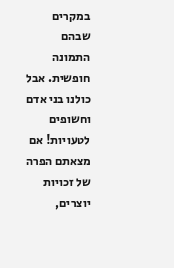במקרים שבהם התמונה חופשית. אבל כולנו בני אדם וחשופים לטעויות! אם מצאתם הפרה של זכויות יוצרים,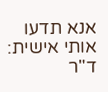אנא תדעו אותי אישית: ד"ר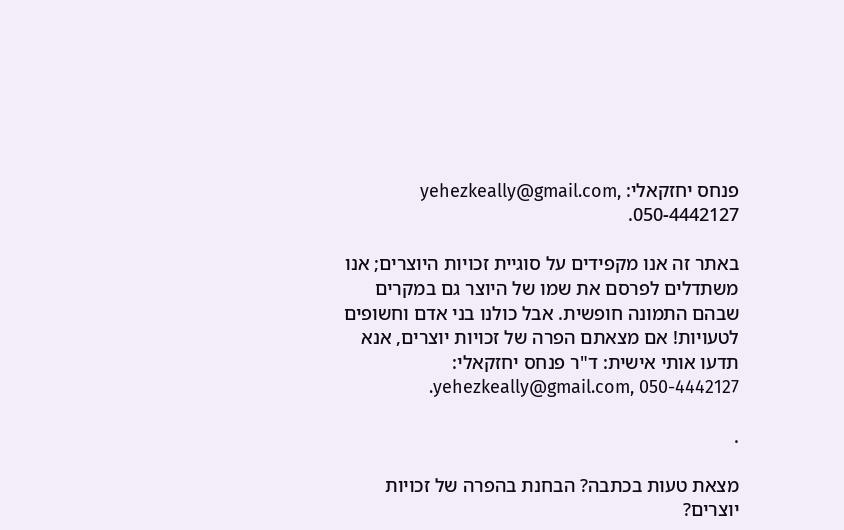פנחס יחזקאלי: yehezkeally@gmail.com, 050-4442127.

באתר זה אנו מקפידים על סוגיית זכויות היוצרים; אנו משתדלים לפרסם את שמו של היוצר גם במקרים שבהם התמונה חופשית. אבל כולנו בני אדם וחשופים לטעויות! אם מצאתם הפרה של זכויות יוצרים, אנא תדעו אותי אישית: ד"ר פנחס יחזקאלי: yehezkeally@gmail.com, 050-4442127.

.

מצאת טעות בכתבה? הבחנת בהפרה של זכויות יוצרים?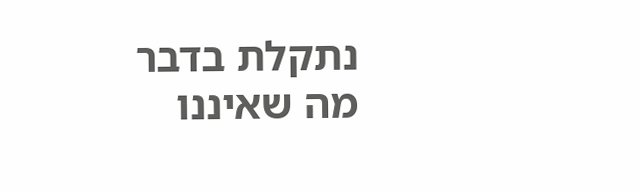נתקלת בדבר מה שאיננו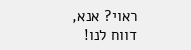ראוי? אנא, דווח לנו!